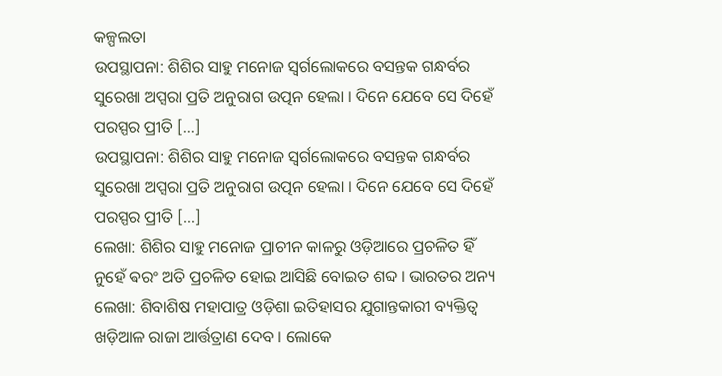କଳ୍ପଲତା
ଉପସ୍ଥାପନା: ଶିଶିର ସାହୁ ମନୋଜ ସ୍ଵର୍ଗଲୋକରେ ବସନ୍ତକ ଗନ୍ଧର୍ବର ସୁରେଖା ଅପ୍ସରା ପ୍ରତି ଅନୁରାଗ ଉତ୍ପନ ହେଲା । ଦିନେ ଯେବେ ସେ ଦିହେଁ ପରସ୍ପର ପ୍ରୀତି […]
ଉପସ୍ଥାପନା: ଶିଶିର ସାହୁ ମନୋଜ ସ୍ଵର୍ଗଲୋକରେ ବସନ୍ତକ ଗନ୍ଧର୍ବର ସୁରେଖା ଅପ୍ସରା ପ୍ରତି ଅନୁରାଗ ଉତ୍ପନ ହେଲା । ଦିନେ ଯେବେ ସେ ଦିହେଁ ପରସ୍ପର ପ୍ରୀତି […]
ଲେଖା: ଶିଶିର ସାହୁ ମନୋଜ ପ୍ରାଚୀନ କାଳରୁ ଓଡ଼ିଆରେ ପ୍ରଚଳିତ ହିଁ ନୁହେଁ ଵରଂ ଅତି ପ୍ରଚଳିତ ହୋଇ ଆସିଛି ବୋଇତ ଶବ୍ଦ । ଭାରତର ଅନ୍ୟ
ଲେଖା: ଶିବାଶିଷ ମହାପାତ୍ର ଓଡ଼ିଶା ଇତିହାସର ଯୁଗାନ୍ତକାରୀ ବ୍ୟକ୍ତିତ୍ଵ ଖଡ଼ିଆଳ ରାଜା ଆର୍ତ୍ତତ୍ରାଣ ଦେବ । ଲୋକେ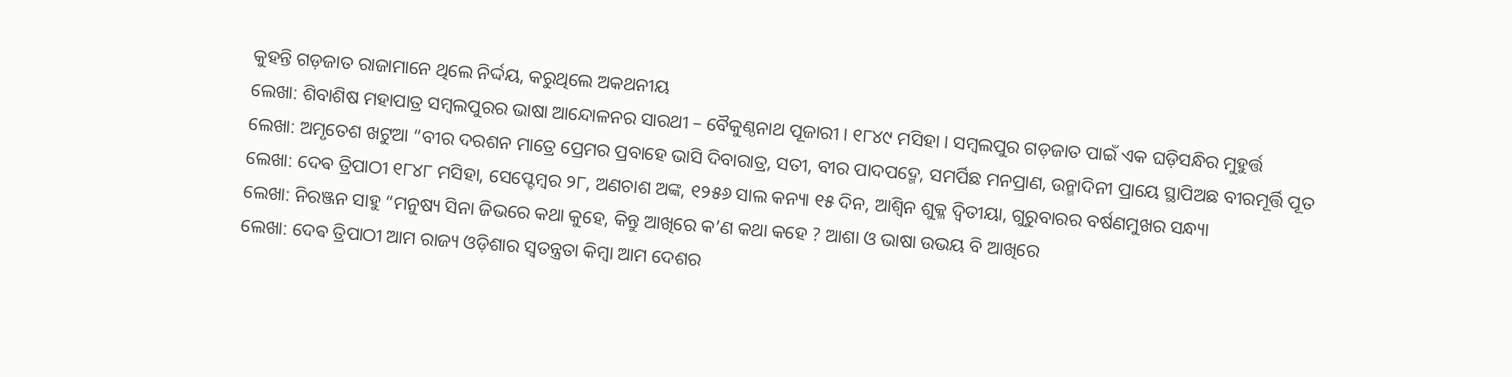କୁହନ୍ତି ଗଡ଼ଜାତ ରାଜାମାନେ ଥିଲେ ନିର୍ଦ୍ଦୟ, କରୁଥିଲେ ଅକଥନୀୟ
ଲେଖା: ଶିବାଶିଷ ମହାପାତ୍ର ସମ୍ବଲପୁରର ଭାଷା ଆନ୍ଦୋଳନର ସାରଥୀ – ବୈକୁଣ୍ଠନାଥ ପୂଜାରୀ । ୧୮୪୯ ମସିହା । ସମ୍ବଲପୁର ଗଡ଼ଜାତ ପାଇଁ ଏକ ଘଡ଼ିସନ୍ଧିର ମୁହୁର୍ତ୍ତ
ଲେଖା: ଅମୃତେଶ ଖଟୁଆ “ବୀର ଦରଶନ ମାତ୍ରେ ପ୍ରେମର ପ୍ରବାହେ ଭାସି ଦିବାରାତ୍ର, ସତୀ, ବୀର ପାଦପଦ୍ମେ, ସମର୍ପିଛ ମନପ୍ରାଣ, ଉନ୍ମାଦିନୀ ପ୍ରାୟେ ସ୍ଥାପିଅଛ ବୀରମୂର୍ତ୍ତି ପୂତ
ଲେଖା: ଦେଵ ତ୍ରିପାଠୀ ୧୮୪୮ ମସିହା, ସେପ୍ଟେମ୍ବର ୨୮, ଅଣଚାଶ ଅଙ୍କ, ୧୨୫୬ ସାଲ କନ୍ୟା ୧୫ ଦିନ, ଆଶ୍ୱିନ ଶୁକ୍ଳ ଦ୍ଵିତୀୟା, ଗୁରୁବାରର ବର୍ଷଣମୁଖର ସନ୍ଧ୍ୟା
ଲେଖା: ନିରଞ୍ଜନ ସାହୁ “ମନୁଷ୍ୟ ସିନା ଜିଭରେ କଥା କୁହେ, କିନ୍ତୁ ଆଖିରେ କ’ଣ କଥା କହେ ? ଆଶା ଓ ଭାଷା ଉଭୟ ବି ଆଖିରେ
ଲେଖା: ଦେଵ ତ୍ରିପାଠୀ ଆମ ରାଜ୍ୟ ଓଡ଼ିଶାର ସ୍ବତନ୍ତ୍ରତା କିମ୍ବା ଆମ ଦେଶର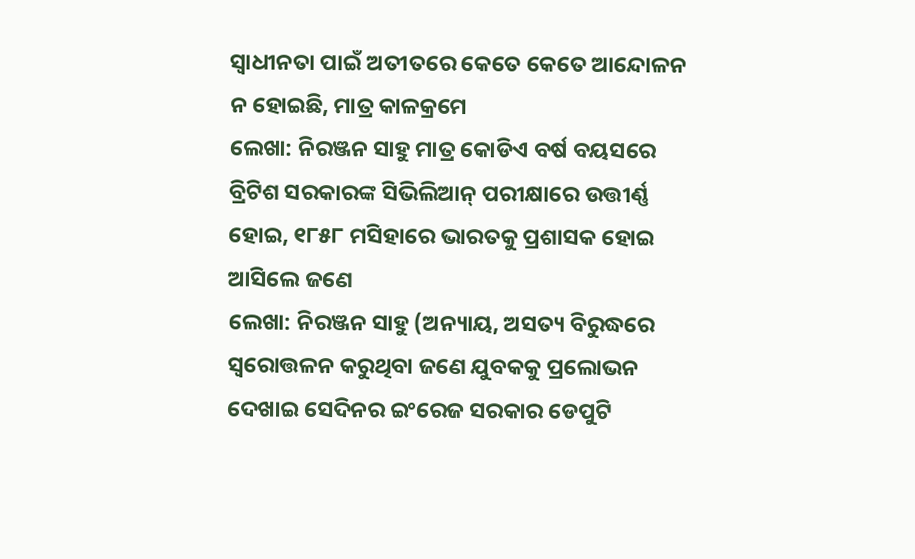ସ୍ବାଧୀନତା ପାଇଁ ଅତୀତରେ କେତେ କେତେ ଆନ୍ଦୋଳନ ନ ହୋଇଛି, ମାତ୍ର କାଳକ୍ରମେ
ଲେଖା: ନିରଞ୍ଜନ ସାହୁ ମାତ୍ର କୋଡିଏ ବର୍ଷ ବୟସରେ ବ୍ରିଟିଶ ସରକାରଙ୍କ ସିଭିଲିଆନ୍ ପରୀକ୍ଷାରେ ଉତ୍ତୀର୍ଣ୍ଣ ହୋଇ, ୧୮୫୮ ମସିହାରେ ଭାରତକୁ ପ୍ରଶାସକ ହୋଇ ଆସିଲେ ଜଣେ
ଲେଖା: ନିରଞ୍ଜନ ସାହୁ (ଅନ୍ୟାୟ, ଅସତ୍ୟ ବିରୁଦ୍ଧରେ ସ୍ଵରୋତ୍ତଳନ କରୁଥିବା ଜଣେ ଯୁବକକୁ ପ୍ରଲୋଭନ ଦେଖାଇ ସେଦିନର ଇଂରେଜ ସରକାର ଡେପୁଟି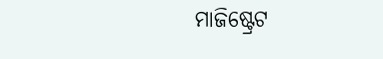ମାଜିଷ୍ଟ୍ରେଟ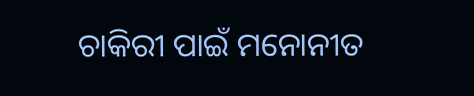ଚାକିରୀ ପାଇଁ ମନୋନୀତ